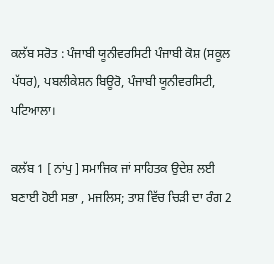ਕਲੱਬ ਸਰੋਤ : ਪੰਜਾਬੀ ਯੂਨੀਵਰਸਿਟੀ ਪੰਜਾਬੀ ਕੋਸ਼ (ਸਕੂਲ ਪੱਧਰ), ਪਬਲੀਕੇਸ਼ਨ ਬਿਊਰੋ, ਪੰਜਾਬੀ ਯੂਨੀਵਰਸਿਟੀ, ਪਟਿਆਲਾ।

ਕਲੱਬ 1 [ ਨਾਂਪੁ ] ਸਮਾਜਿਕ ਜਾਂ ਸਾਹਿਤਕ ਉਦੇਸ਼ ਲਈ ਬਣਾਈ ਹੋਈ ਸਭਾ , ਮਜਲਿਸ; ਤਾਸ਼ ਵਿੱਚ ਚਿੜੀ ਦਾ ਰੰਗ 2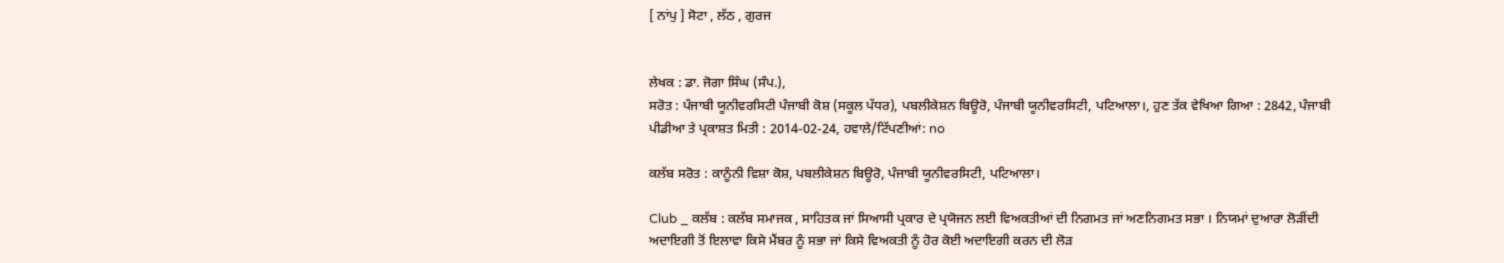[ ਨਾਂਪੁ ] ਸੋਟਾ , ਲੱਠ , ਗੁਰਜ


ਲੇਖਕ : ਡਾ. ਜੋਗਾ ਸਿੰਘ (ਸੰਪ.),
ਸਰੋਤ : ਪੰਜਾਬੀ ਯੂਨੀਵਰਸਿਟੀ ਪੰਜਾਬੀ ਕੋਸ਼ (ਸਕੂਲ ਪੱਧਰ), ਪਬਲੀਕੇਸ਼ਨ ਬਿਊਰੋ, ਪੰਜਾਬੀ ਯੂਨੀਵਰਸਿਟੀ, ਪਟਿਆਲਾ।, ਹੁਣ ਤੱਕ ਵੇਖਿਆ ਗਿਆ : 2842, ਪੰਜਾਬੀ ਪੀਡੀਆ ਤੇ ਪ੍ਰਕਾਸ਼ਤ ਮਿਤੀ : 2014-02-24, ਹਵਾਲੇ/ਟਿੱਪਣੀਆਂ: no

ਕਲੱਬ ਸਰੋਤ : ਕਾਨੂੰਨੀ ਵਿਸ਼ਾ ਕੋਸ਼, ਪਬਲੀਕੇਸ਼ਨ ਬਿਊਰੋ, ਪੰਜਾਬੀ ਯੂਨੀਵਰਸਿਟੀ, ਪਟਿਆਲਾ।

Club _ ਕਲੱਬ : ਕਲੱਬ ਸਮਾਜਕ , ਸਾਹਿਤਕ ਜਾਂ ਸਿਆਸੀ ਪ੍ਰਕਾਰ ਦੇ ਪ੍ਰਯੋਜਨ ਲਈ ਵਿਅਕਤੀਆਂ ਦੀ ਨਿਗਮਤ ਜਾਂ ਅਣਨਿਗਮਤ ਸਭਾ । ਨਿਯਮਾਂ ਦੁਆਰਾ ਲੋੜੀਂਦੀ ਅਦਾਇਗੀ ਤੋਂ ਇਲਾਵਾ ਕਿਸੇ ਮੈਂਬਰ ਨੂੰ ਸਭਾ ਜਾਂ ਕਿਸੇ ਵਿਅਕਤੀ ਨੂੰ ਹੋਰ ਕੋਈ ਅਦਾਇਗੀ ਕਰਨ ਦੀ ਲੋੜ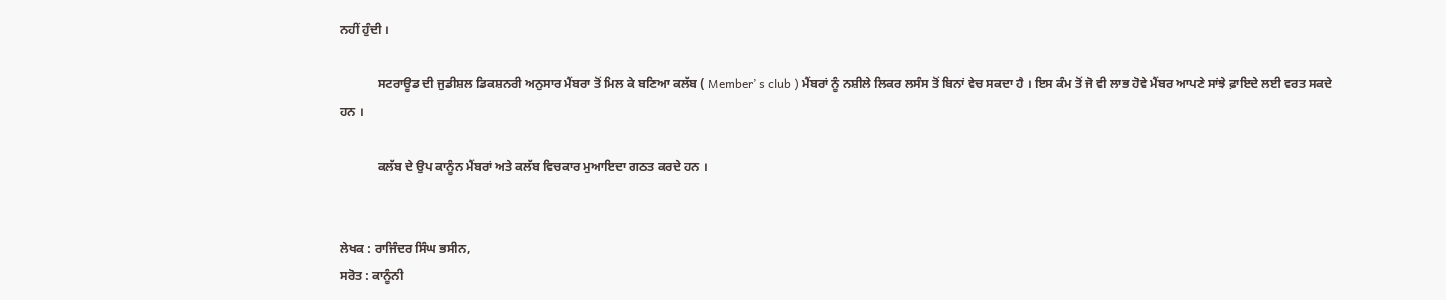ਨਹੀਂ ਹੁੰਦੀ ।

            ਸਟਰਾਊਡ ਦੀ ਜੁਡੀਸ਼ਲ ਡਿਕਸ਼ਨਰੀ ਅਨੁਸਾਰ ਮੈਂਬਰਾ ਤੋਂ ਮਿਲ ਕੇ ਬਣਿਆ ਕਲੱਬ ( Member’ s club ) ਮੈਂਬਰਾਂ ਨੂੰ ਨਸ਼ੀਲੇ ਲਿਕਰ ਲਸੰਸ ਤੋਂ ਬਿਨਾਂ ਵੇਚ ਸਕਦਾ ਹੈ । ਇਸ ਕੰਮ ਤੋਂ ਜੋ ਵੀ ਲਾਭ ਹੋਵੇ ਮੈਂਬਰ ਆਪਣੇ ਸਾਂਝੇ ਫ਼ਾਇਦੇ ਲਈ ਵਰਤ ਸਕਦੇ ਹਨ ।

            ਕਲੱਬ ਦੇ ਉਪ ਕਾਨੂੰਨ ਮੈਂਬਰਾਂ ਅਤੇ ਕਲੱਬ ਵਿਚਕਾਰ ਮੁਆਇਦਾ ਗਠਤ ਕਰਦੇ ਹਨ ।


ਲੇਖਕ : ਰਾਜਿੰਦਰ ਸਿੰਘ ਭਸੀਨ,
ਸਰੋਤ : ਕਾਨੂੰਨੀ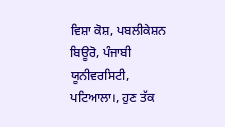ਵਿਸ਼ਾ ਕੋਸ਼, ਪਬਲੀਕੇਸ਼ਨ ਬਿਊਰੋ, ਪੰਜਾਬੀ ਯੂਨੀਵਰਸਿਟੀ, ਪਟਿਆਲਾ।, ਹੁਣ ਤੱਕ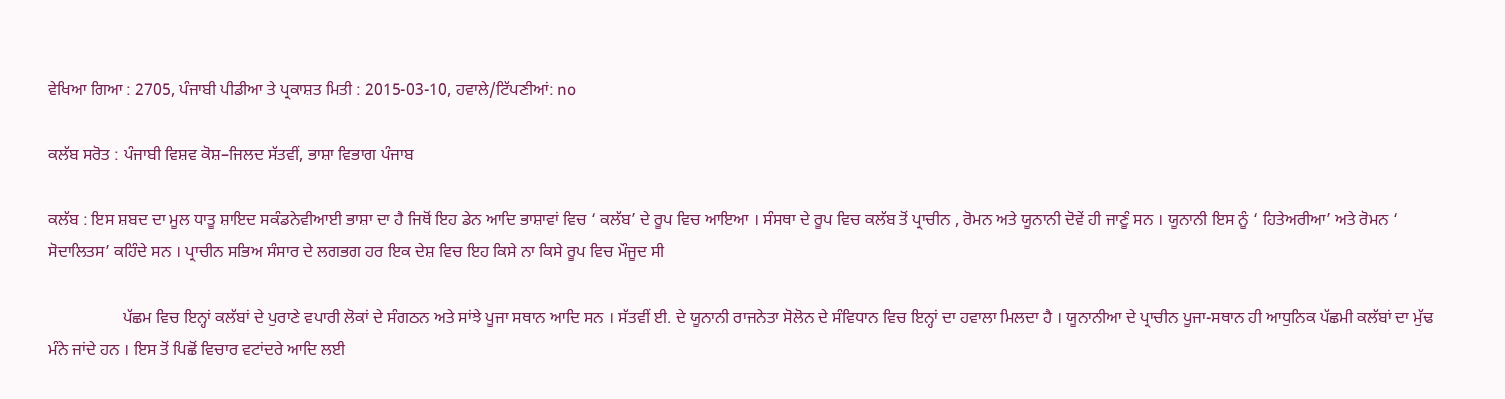ਵੇਖਿਆ ਗਿਆ : 2705, ਪੰਜਾਬੀ ਪੀਡੀਆ ਤੇ ਪ੍ਰਕਾਸ਼ਤ ਮਿਤੀ : 2015-03-10, ਹਵਾਲੇ/ਟਿੱਪਣੀਆਂ: no

ਕਲੱਬ ਸਰੋਤ : ਪੰਜਾਬੀ ਵਿਸ਼ਵ ਕੋਸ਼–ਜਿਲਦ ਸੱਤਵੀਂ, ਭਾਸ਼ਾ ਵਿਭਾਗ ਪੰਜਾਬ

ਕਲੱਬ : ਇਸ ਸ਼ਬਦ ਦਾ ਮੂਲ ਧਾਤੂ ਸ਼ਾਇਦ ਸਕੰਡਨੇਵੀਆਈ ਭਾਸ਼ਾ ਦਾ ਹੈ ਜਿਥੋਂ ਇਹ ਡੇਨ ਆਦਿ ਭਾਸ਼ਾਵਾਂ ਵਿਚ ‘ ਕਲੱਬ’ ਦੇ ਰੂਪ ਵਿਚ ਆਇਆ । ਸੰਸਥਾ ਦੇ ਰੂਪ ਵਿਚ ਕਲੱਬ ਤੋਂ ਪ੍ਰਾਚੀਨ , ਰੋਮਨ ਅਤੇ ਯੂਨਾਨੀ ਦੋਵੇਂ ਹੀ ਜਾਣੂੰ ਸਨ । ਯੂਨਾਨੀ ਇਸ ਨੂੰ ‘ ਹਿਤੇਅਰੀਆ’ ਅਤੇ ਰੋਮਨ ‘ ਸੋਦਾਲਿਤਸ’ ਕਹਿੰਦੇ ਸਨ । ਪ੍ਰਾਚੀਨ ਸਭਿਅ ਸੰਸਾਰ ਦੇ ਲਗਭਗ ਹਰ ਇਕ ਦੇਸ਼ ਵਿਚ ਇਹ ਕਿਸੇ ਨਾ ਕਿਸੇ ਰੂਪ ਵਿਚ ਮੌਜੂਦ ਸੀ

                  ਪੱਛਮ ਵਿਚ ਇਨ੍ਹਾਂ ਕਲੱਬਾਂ ਦੇ ਪੁਰਾਣੇ ਵਪਾਰੀ ਲੋਕਾਂ ਦੇ ਸੰਗਠਨ ਅਤੇ ਸਾਂਝੇ ਪੂਜਾ ਸਥਾਨ ਆਦਿ ਸਨ । ਸੱਤਵੀਂ ਈ. ਦੇ ਯੂਨਾਨੀ ਰਾਜਨੇਤਾ ਸੋਲੋਨ ਦੇ ਸੰਵਿਧਾਨ ਵਿਚ ਇਨ੍ਹਾਂ ਦਾ ਹਵਾਲਾ ਮਿਲਦਾ ਹੈ । ਯੂਨਾਨੀਆ ਦੇ ਪ੍ਰਾਚੀਨ ਪੂਜਾ-ਸਥਾਨ ਹੀ ਆਧੁਨਿਕ ਪੱਛਮੀ ਕਲੱਬਾਂ ਦਾ ਮੁੱਢ ਮੰਨੇ ਜਾਂਦੇ ਹਨ । ਇਸ ਤੋਂ ਪਿਛੋਂ ਵਿਚਾਰ ਵਟਾਂਦਰੇ ਆਦਿ ਲਈ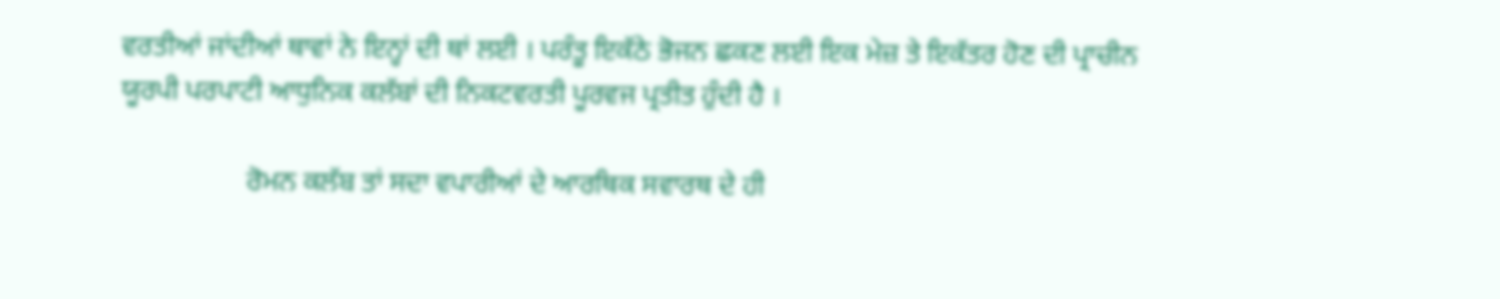ਵਰਤੀਆਂ ਜਾਂਦੀਆਂ ਥਾਵਾਂ ਨੇ ਇਨ੍ਹਾਂ ਦੀ ਥਾਂ ਲਈ । ਪਰੰਤੂ ਇਕੱਠੇ ਭੋਜਨ ਛਕਣ ਲਈ ਇਕ ਮੇਜ਼ ਤੇ ਇਕੱਤਰ ਹੋਣ ਦੀ ਪ੍ਰਾਚੀਨ ਯੂਰਪੀ ਪਰਪਾਟੀ ਆਧੁਨਿਕ ਕਲੱਬਾਂ ਦੀ ਨਿਕਟਵਰਤੀ ਪੂਰਵਜ ਪ੍ਰਤੀਤ ਹੁੰਦੀ ਹੈ ।

                  ਰੋਮਨ ਕਲੱਬ ਤਾਂ ਸਦਾ ਵਪਾਰੀਆਂ ਦੇ ਆਰਥਿਕ ਸਵਾਰਥ ਦੇ ਹੀ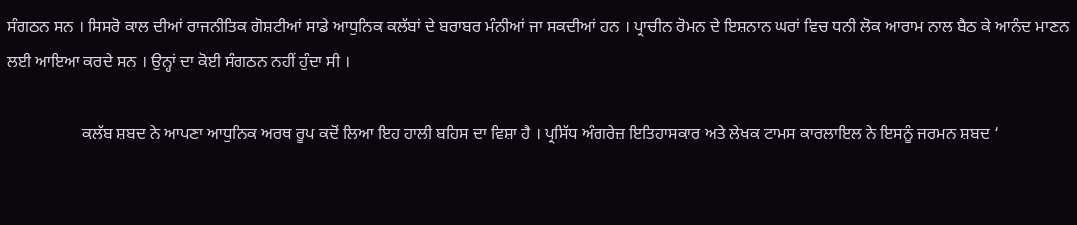ਸੰਗਠਨ ਸਨ । ਸਿਸਰੋ ਕਾਲ ਦੀਆਂ ਰਾਜਨੀਤਿਕ ਗੋਸ਼ਟੀਆਂ ਸਾਡੇ ਆਧੁਨਿਕ ਕਲੱਬਾਂ ਦੇ ਬਰਾਬਰ ਮੰਨੀਆਂ ਜਾ ਸਕਦੀਆਂ ਹਨ । ਪ੍ਰਾਚੀਨ ਰੋਮਨ ਦੇ ਇਸ਼ਨਾਨ ਘਰਾਂ ਵਿਚ ਧਨੀ ਲੋਕ ਆਰਾਮ ਨਾਲ ਬੈਠ ਕੇ ਆਨੰਦ ਮਾਣਨ ਲਈ ਆਇਆ ਕਰਦੇ ਸਨ । ਉਨ੍ਹਾਂ ਦਾ ਕੋਈ ਸੰਗਠਨ ਨਹੀਂ ਹੁੰਦਾ ਸੀ ।

                  ਕਲੱਬ ਸ਼ਬਦ ਨੇ ਆਪਣਾ ਆਧੁਨਿਕ ਅਰਥ ਰੂਪ ਕਦੋਂ ਲਿਆ ਇਹ ਹਾਲੀ ਬਹਿਸ ਦਾ ਵਿਸ਼ਾ ਹੈ । ਪ੍ਰਸਿੱਧ ਅੰਗਰੇਜ਼ ਇਤਿਹਾਸਕਾਰ ਅਤੇ ਲੇਖਕ ਟਾਮਸ ਕਾਰਲਾਇਲ ਨੇ ਇਸਨੂੰ ਜਰਮਨ ਸ਼ਬਦ ‘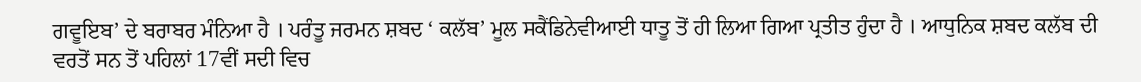ਗਵੂਇਬ’ ਦੇ ਬਰਾਬਰ ਮੰਨਿਆ ਹੈ । ਪਰੰਤੂ ਜਰਮਨ ਸ਼ਬਦ ‘ ਕਲੱਬ’ ਮੂਲ ਸਕੈਂਡਿਨੇਵੀਆਈ ਧਾਤੂ ਤੋਂ ਹੀ ਲਿਆ ਗਿਆ ਪ੍ਰਤੀਤ ਹੁੰਦਾ ਹੈ । ਆਧੁਨਿਕ ਸ਼ਬਦ ਕਲੱਬ ਦੀ ਵਰਤੋਂ ਸਨ ਤੋਂ ਪਹਿਲਾਂ 17ਵੀਂ ਸਦੀ ਵਿਚ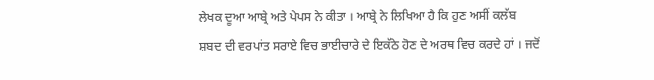ਲੇਖਕ ਦੂਆ ਆਬ੍ਰੇ ਅਤੇ ਪੇਪਸ ਨੇ ਕੀਤਾ । ਆਬ੍ਰੇ ਨੇ ਲਿਖਿਆ ਹੈ ਕਿ ਹੁਣ ਅਸੀਂ ਕਲੱਬ ਸ਼ਬਦ ਦੀ ਵਰਪਾਂਤ ਸਰਾਏ ਵਿਚ ਭਾਈਚਾਰੇ ਦੇ ਇਕੱਠੇ ਹੋਣ ਦੇ ਅਰਥ ਵਿਚ ਕਰਦੇ ਹਾਂ । ਜਦੋਂ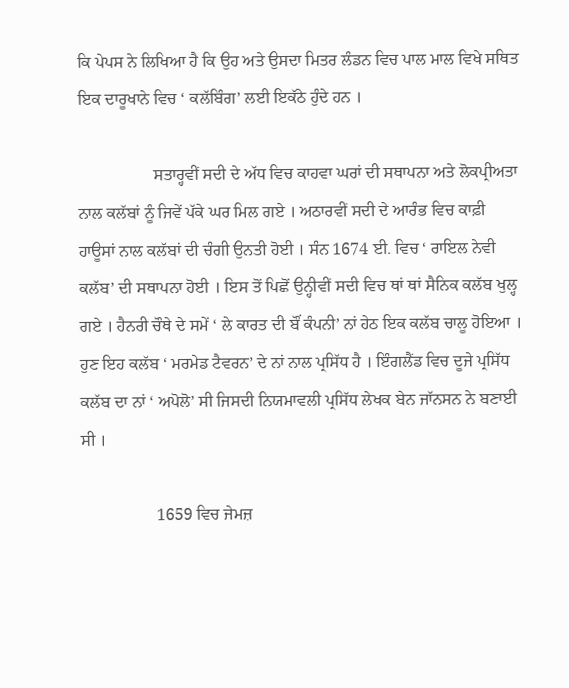ਕਿ ਪੇਪਸ ਨੇ ਲਿਖਿਆ ਹੈ ਕਿ ਉਹ ਅਤੇ ਉਸਦਾ ਮਿਤਰ ਲੰਡਨ ਵਿਚ ਪਾਲ ਮਾਲ ਵਿਖੇ ਸਥਿਤ ਇਕ ਦਾਰੂਖਾਨੇ ਵਿਚ ‘ ਕਲੱਬਿੰਗ’ ਲਈ ਇਕੱਠੇ ਹੁੰਦੇ ਹਨ ।

                  ਸਤਾਰ੍ਹਵੀਂ ਸਦੀ ਦੇ ਅੱਧ ਵਿਚ ਕਾਹਵਾ ਘਰਾਂ ਦੀ ਸਥਾਪਨਾ ਅਤੇ ਲੋਕਪ੍ਰੀਅਤਾ ਨਾਲ ਕਲੱਬਾਂ ਨੂੰ ਜਿਵੇਂ ਪੱਕੇ ਘਰ ਮਿਲ ਗਏ । ਅਠਾਰਵੀਂ ਸਦੀ ਦੇ ਆਰੰਭ ਵਿਚ ਕਾਫ਼ੀ ਹਾਊਸਾਂ ਨਾਲ ਕਲੱਬਾਂ ਦੀ ਚੰਗੀ ਉਨਤੀ ਹੋਈ । ਸੰਨ 1674 ਈ. ਵਿਚ ‘ ਰਾਇਲ ਨੇਵੀ ਕਲੱਬ’ ਦੀ ਸਥਾਪਨਾ ਹੋਈ । ਇਸ ਤੋਂ ਪਿਛੋਂ ਉਨ੍ਹੀਵੀਂ ਸਦੀ ਵਿਚ ਥਾਂ ਥਾਂ ਸੈਨਿਕ ਕਲੱਬ ਖੁਲ੍ਹ ਗਏ । ਹੈਨਰੀ ਚੌਥੇ ਦੇ ਸਮੇਂ ‘ ਲੇ ਕਾਰਤ ਦੀ ਬੌਂ ਕੰਪਨੀ’ ਨਾਂ ਹੇਠ ਇਕ ਕਲੱਬ ਚਾਲੂ ਹੋਇਆ । ਹੁਣ ਇਹ ਕਲੱਬ ‘ ਮਰਮੇਡ ਟੈਵਰਨ’ ਦੇ ਨਾਂ ਨਾਲ ਪ੍ਰਸਿੱਧ ਹੈ । ਇੰਗਲੈਂਡ ਵਿਚ ਦੂਜੇ ਪ੍ਰਸਿੱਧ ਕਲੱਬ ਦਾ ਨਾਂ ‘ ਅਪੋਲੋ’ ਸੀ ਜਿਸਦੀ ਨਿਯਮਾਵਲੀ ਪ੍ਰਸਿੱਧ ਲੇਖਕ ਬੇਨ ਜਾੱਨਸਨ ਨੇ ਬਣਾਈ ਸੀ ।

                  1659 ਵਿਚ ਜੇਮਜ਼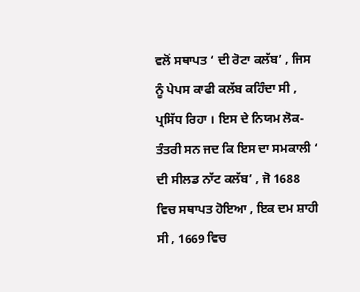ਵਲੋਂ ਸਥਾਪਤ ‘ ਦੀ ਰੋਟਾ ਕਲੱਬ’ , ਜਿਸ ਨੂੰ ਪੇਪਸ ਕਾਫੀ ਕਲੱਬ ਕਹਿੰਦਾ ਸੀ , ਪ੍ਰਸਿੱਧ ਰਿਹਾ । ਇਸ ਦੇ ਨਿਯਮ ਲੋਕ-ਤੰਤਰੀ ਸਨ ਜਦ ਕਿ ਇਸ ਦਾ ਸਮਕਾਲੀ ‘ ਦੀ ਸੀਲਡ ਨਾੱਟ ਕਲੱਬ’ , ਜੋ 1688 ਵਿਚ ਸਥਾਪਤ ਹੋਇਆ , ਇਕ ਦਮ ਸ਼ਾਹੀ ਸੀ , 1669 ਵਿਚ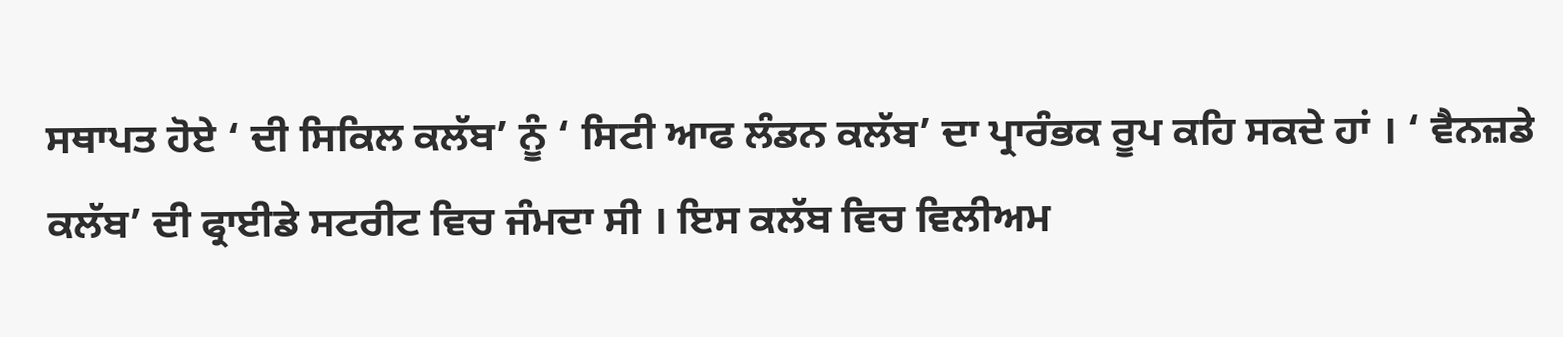ਸਥਾਪਤ ਹੋਏ ‘ ਦੀ ਸਿਕਿਲ ਕਲੱਬ’ ਨੂੰ ‘ ਸਿਟੀ ਆਫ ਲੰਡਨ ਕਲੱਬ’ ਦਾ ਪ੍ਰਾਰੰਭਕ ਰੂਪ ਕਹਿ ਸਕਦੇ ਹਾਂ । ‘ ਵੈਨਜ਼ਡੇ ਕਲੱਬ’ ਦੀ ਫ੍ਰਾਈਡੇ ਸਟਰੀਟ ਵਿਚ ਜੰਮਦਾ ਸੀ । ਇਸ ਕਲੱਬ ਵਿਚ ਵਿਲੀਅਮ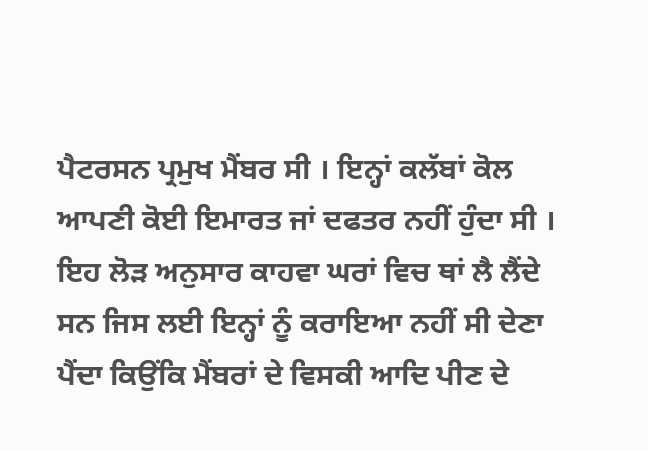ਪੈਟਰਸਨ ਪ੍ਰਮੁਖ ਮੈਂਬਰ ਸੀ । ਇਨ੍ਹਾਂ ਕਲੱਬਾਂ ਕੋਲ ਆਪਣੀ ਕੋਈ ਇਮਾਰਤ ਜਾਂ ਦਫਤਰ ਨਹੀਂ ਹੁੰਦਾ ਸੀ । ਇਹ ਲੋੜ ਅਨੁਸਾਰ ਕਾਹਵਾ ਘਰਾਂ ਵਿਚ ਥਾਂ ਲੈ ਲੈਂਦੇ ਸਨ ਜਿਸ ਲਈ ਇਨ੍ਹਾਂ ਨੂੰ ਕਰਾਇਆ ਨਹੀਂ ਸੀ ਦੇਣਾ ਪੈਂਦਾ ਕਿਉਂਕਿ ਮੈਂਬਰਾਂ ਦੇ ਵਿਸਕੀ ਆਦਿ ਪੀਣ ਦੇ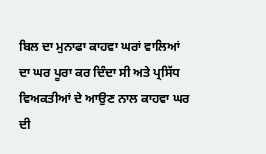ਬਿਲ ਦਾ ਮੁਨਾਫਾ ਕਾਹਵਾ ਘਰਾਂ ਵਾਲਿਆਂ ਦਾ ਘਰ ਪੂਰਾ ਕਰ ਦਿੰਦਾ ਸੀ ਅਤੇ ਪ੍ਰਸਿੱਧ ਵਿਅਕਤੀਆਂ ਦੇ ਆਉਣ ਨਾਲ ਕਾਹਵਾ ਘਰ ਦੀ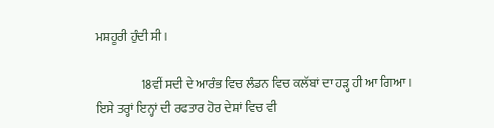ਮਸ਼ਹੂਰੀ ਹੁੰਦੀ ਸੀ ।

                  18ਵੀਂ ਸਦੀ ਦੇ ਆਰੰਭ ਵਿਚ ਲੰਡਨ ਵਿਚ ਕਲੱਬਾਂ ਦਾ ਹੜ੍ਹ ਹੀ ਆ ਗਿਆ । ਇਸੇ ਤਰ੍ਹਾਂ ਇਨ੍ਹਾਂ ਦੀ ਰਫਤਾਰ ਹੋਰ ਦੇਸ਼ਾਂ ਵਿਚ ਵੀ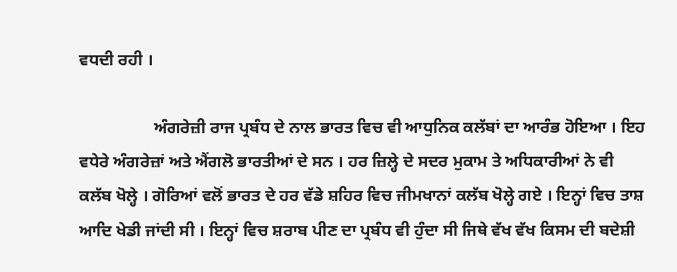ਵਧਦੀ ਰਹੀ ।

                  ਅੰਗਰੇਜ਼ੀ ਰਾਜ ਪ੍ਰਬੰਧ ਦੇ ਨਾਲ ਭਾਰਤ ਵਿਚ ਵੀ ਆਧੁਨਿਕ ਕਲੱਬਾਂ ਦਾ ਆਰੰਭ ਹੋਇਆ । ਇਹ ਵਧੇਰੇ ਅੰਗਰੇਜ਼ਾਂ ਅਤੇ ਐਂਗਲੋ ਭਾਰਤੀਆਂ ਦੇ ਸਨ । ਹਰ ਜ਼ਿਲ੍ਹੇ ਦੇ ਸਦਰ ਮੁਕਾਮ ਤੇ ਅਧਿਕਾਰੀਆਂ ਨੇ ਵੀ ਕਲੱਬ ਖੋਲ੍ਹੇ । ਗੋਰਿਆਂ ਵਲੋਂ ਭਾਰਤ ਦੇ ਹਰ ਵੱਡੇ ਸ਼ਹਿਰ ਵਿਚ ਜੀਮਖਾਨਾਂ ਕਲੱਬ ਖੋਲ੍ਹੇ ਗਏ । ਇਨ੍ਹਾਂ ਵਿਚ ਤਾਸ਼ ਆਦਿ ਖੇਡੀ ਜਾਂਦੀ ਸੀ । ਇਨ੍ਹਾਂ ਵਿਚ ਸ਼ਰਾਬ ਪੀਣ ਦਾ ਪ੍ਰਬੰਧ ਵੀ ਹੁੰਦਾ ਸੀ ਜਿਥੇ ਵੱਖ ਵੱਖ ਕਿਸਮ ਦੀ ਬਦੇਸ਼ੀ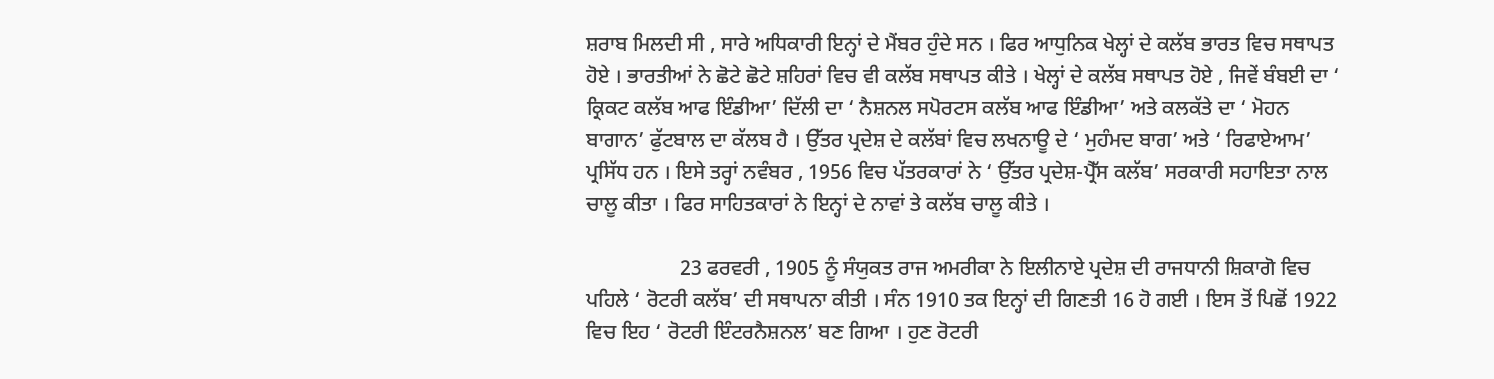ਸ਼ਰਾਬ ਮਿਲਦੀ ਸੀ , ਸਾਰੇ ਅਧਿਕਾਰੀ ਇਨ੍ਹਾਂ ਦੇ ਮੈਂਬਰ ਹੁੰਦੇ ਸਨ । ਫਿਰ ਆਧੁਨਿਕ ਖੇਲ੍ਹਾਂ ਦੇ ਕਲੱਬ ਭਾਰਤ ਵਿਚ ਸਥਾਪਤ ਹੋਏ । ਭਾਰਤੀਆਂ ਨੇ ਛੋਟੇ ਛੋਟੇ ਸ਼ਹਿਰਾਂ ਵਿਚ ਵੀ ਕਲੱਬ ਸਥਾਪਤ ਕੀਤੇ । ਖੇਲ੍ਹਾਂ ਦੇ ਕਲੱਬ ਸਥਾਪਤ ਹੋਏ , ਜਿਵੇਂ ਬੰਬਈ ਦਾ ‘ ਕ੍ਰਿਕਟ ਕਲੱਬ ਆਫ ਇੰਡੀਆ’ ਦਿੱਲੀ ਦਾ ‘ ਨੈਸ਼ਨਲ ਸਪੋਰਟਸ ਕਲੱਬ ਆਫ ਇੰਡੀਆ’ ਅਤੇ ਕਲਕੱਤੇ ਦਾ ‘ ਮੋਹਨ ਬਾਗਾਨ’ ਫੁੱਟਬਾਲ ਦਾ ਕੱਲਬ ਹੈ । ਉੱਤਰ ਪ੍ਰਦੇਸ਼ ਦੇ ਕਲੱਬਾਂ ਵਿਚ ਲਖਨਾਊ ਦੇ ‘ ਮੁਹੰਮਦ ਬਾਗ’ ਅਤੇ ‘ ਰਿਫਾਏਆਮ’ ਪ੍ਰਸਿੱਧ ਹਨ । ਇਸੇ ਤਰ੍ਹਾਂ ਨਵੰਬਰ , 1956 ਵਿਚ ਪੱਤਰਕਾਰਾਂ ਨੇ ‘ ਉੱਤਰ ਪ੍ਰਦੇਸ਼-ਪ੍ਰੈੱਸ ਕਲੱਬ’ ਸਰਕਾਰੀ ਸਹਾਇਤਾ ਨਾਲ ਚਾਲੂ ਕੀਤਾ । ਫਿਰ ਸਾਹਿਤਕਾਰਾਂ ਨੇ ਇਨ੍ਹਾਂ ਦੇ ਨਾਵਾਂ ਤੇ ਕਲੱਬ ਚਾਲੂ ਕੀਤੇ ।

                  23 ਫਰਵਰੀ , 1905 ਨੂੰ ਸੰਯੁਕਤ ਰਾਜ ਅਮਰੀਕਾ ਨੇ ਇਲੀਨਾਏ ਪ੍ਰਦੇਸ਼ ਦੀ ਰਾਜਧਾਨੀ ਸ਼ਿਕਾਗੋ ਵਿਚ ਪਹਿਲੇ ‘ ਰੋਟਰੀ ਕਲੱਬ’ ਦੀ ਸਥਾਪਨਾ ਕੀਤੀ । ਸੰਨ 1910 ਤਕ ਇਨ੍ਹਾਂ ਦੀ ਗਿਣਤੀ 16 ਹੋ ਗਈ । ਇਸ ਤੋਂ ਪਿਛੋਂ 1922 ਵਿਚ ਇਹ ‘ ਰੋਟਰੀ ਇੰਟਰਨੈਸ਼ਨਲ’ ਬਣ ਗਿਆ । ਹੁਣ ਰੋਟਰੀ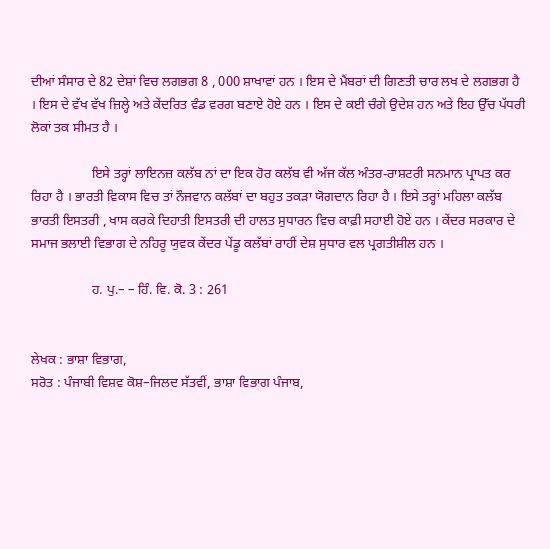ਦੀਆਂ ਸੰਸਾਰ ਦੇ 82 ਦੇਸ਼ਾਂ ਵਿਚ ਲਗਭਗ 8 , 000 ਸ਼ਾਖਾਵਾਂ ਹਨ । ਇਸ ਦੇ ਮੈਂਬਰਾਂ ਦੀ ਗਿਣਤੀ ਚਾਰ ਲਖ ਦੇ ਲਗਭਗ ਹੈ । ਇਸ ਦੇ ਵੱਖ ਵੱਖ ਜ਼ਿਲ੍ਹੇ ਅਤੇ ਕੇਂਦਰਿਤ ਵੰਡ ਵਰਗ ਬਣਾਏ ਹੋਏ ਹਨ । ਇਸ ਦੇ ਕਈ ਚੰਗੇ ਉਦੇਸ਼ ਹਨ ਅਤੇ ਇਹ ਉੱਚ ਪੱਧਰੀ ਲੋਕਾਂ ਤਕ ਸੀਮਤ ਹੈ ।

                  ਇਸੇ ਤਰ੍ਹਾਂ ਲਾਇਨਜ਼ ਕਲੱਬ ਨਾਂ ਦਾ ਇਕ ਹੋਰ ਕਲੱਬ ਵੀ ਅੱਜ ਕੱਲ ਅੰਤਰ-ਰਾਸ਼ਟਰੀ ਸਨਮਾਨ ਪ੍ਰਾਪਤ ਕਰ ਰਿਹਾ ਹੈ । ਭਾਰਤੀ ਵਿਕਾਸ ਵਿਚ ਤਾਂ ਨੌਜਵਾਨ ਕਲੱਬਾਂ ਦਾ ਬਹੁਤ ਤਕੜਾ ਯੋਗਦਾਨ ਰਿਹਾ ਹੈ । ਇਸੇ ਤਰ੍ਹਾਂ ਮਹਿਲਾ ਕਲੱਬ ਭਾਰਤੀ ਇਸਤਰੀ , ਖਾਸ ਕਰਕੇ ਦਿਹਾਤੀ ਇਸਤਰੀ ਦੀ ਹਾਲਤ ਸੁਧਾਰਨ ਵਿਚ ਕਾਫ਼ੀ ਸਹਾਈ ਹੋਏ ਹਨ । ਕੇਂਦਰ ਸਰਕਾਰ ਦੇ ਸਮਾਜ ਭਲਾਈ ਵਿਭਾਗ ਦੇ ਨਹਿਰੂ ਯੁਵਕ ਕੇਂਦਰ ਪੇਂਡੂ ਕਲੱਬਾਂ ਰਾਹੀਂ ਦੇਸ਼ ਸੁਧਾਰ ਵਲ ਪ੍ਰਗਤੀਸ਼ੀਲ ਹਨ ।

                  ਹ. ਪੁ.– – ਹਿੰ. ਵਿ. ਕੋ. 3 : 261


ਲੇਖਕ : ਭਾਸ਼ਾ ਵਿਭਾਗ,
ਸਰੋਤ : ਪੰਜਾਬੀ ਵਿਸ਼ਵ ਕੋਸ਼–ਜਿਲਦ ਸੱਤਵੀਂ, ਭਾਸ਼ਾ ਵਿਭਾਗ ਪੰਜਾਬ,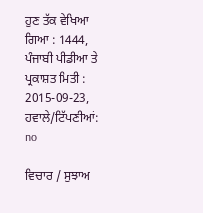ਹੁਣ ਤੱਕ ਵੇਖਿਆ ਗਿਆ : 1444, ਪੰਜਾਬੀ ਪੀਡੀਆ ਤੇ ਪ੍ਰਕਾਸ਼ਤ ਮਿਤੀ : 2015-09-23, ਹਵਾਲੇ/ਟਿੱਪਣੀਆਂ: no

ਵਿਚਾਰ / ਸੁਝਾਅ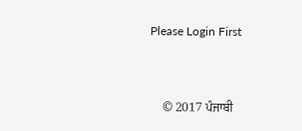Please Login First


    © 2017 ਪੰਜਾਬੀ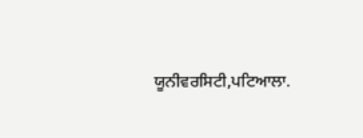ਯੂਨੀਵਰਸਿਟੀ,ਪਟਿਆਲਾ.